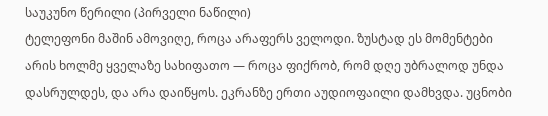საუკუნო წერილი (პირველი ნაწილი)
ტელეფონი მაშინ ამოვიღე, როცა არაფერს ველოდი. ზუსტად ეს მომენტები არის ხოლმე ყველაზე სახიფათო — როცა ფიქრობ, რომ დღე უბრალოდ უნდა დასრულდეს, და არა დაიწყოს. ეკრანზე ერთი აუდიოფაილი დამხვდა. უცნობი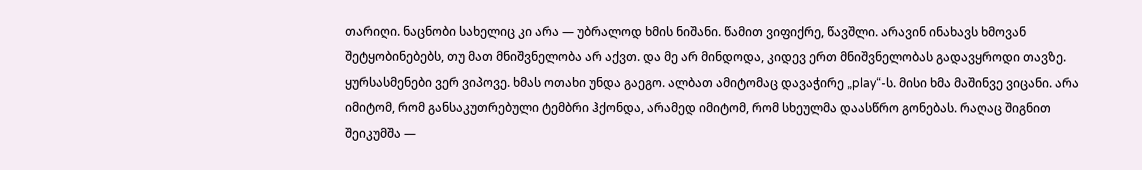თარიღი. ნაცნობი სახელიც კი არა — უბრალოდ ხმის ნიშანი. წამით ვიფიქრე, წავშლი. არავინ ინახავს ხმოვან შეტყობინებებს, თუ მათ მნიშვნელობა არ აქვთ. და მე არ მინდოდა, კიდევ ერთ მნიშვნელობას გადავყროდი თავზე. ყურსასმენები ვერ ვიპოვე. ხმას ოთახი უნდა გაეგო. ალბათ ამიტომაც დავაჭირე „play“-ს. მისი ხმა მაშინვე ვიცანი. არა იმიტომ, რომ განსაკუთრებული ტემბრი ჰქონდა, არამედ იმიტომ, რომ სხეულმა დაასწრო გონებას. რაღაც შიგნით შეიკუმშა —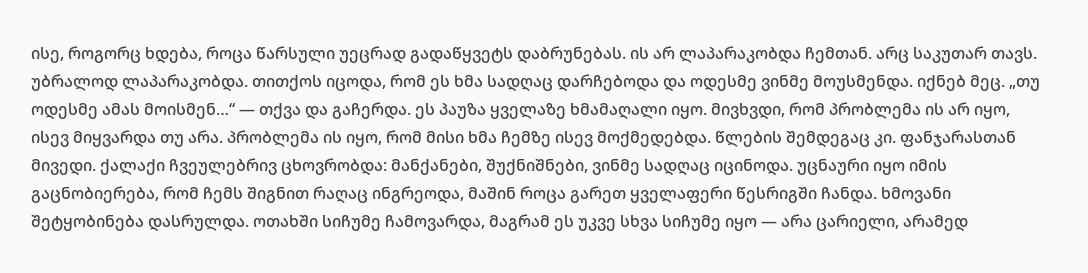ისე, როგორც ხდება, როცა წარსული უეცრად გადაწყვეტს დაბრუნებას. ის არ ლაპარაკობდა ჩემთან. არც საკუთარ თავს. უბრალოდ ლაპარაკობდა. თითქოს იცოდა, რომ ეს ხმა სადღაც დარჩებოდა და ოდესმე ვინმე მოუსმენდა. იქნებ მეც. „თუ ოდესმე ამას მოისმენ…“ — თქვა და გაჩერდა. ეს პაუზა ყველაზე ხმამაღალი იყო. მივხვდი, რომ პრობლემა ის არ იყო, ისევ მიყვარდა თუ არა. პრობლემა ის იყო, რომ მისი ხმა ჩემზე ისევ მოქმედებდა. წლების შემდეგაც კი. ფანჯარასთან მივედი. ქალაქი ჩვეულებრივ ცხოვრობდა: მანქანები, შუქნიშნები, ვინმე სადღაც იცინოდა. უცნაური იყო იმის გაცნობიერება, რომ ჩემს შიგნით რაღაც ინგრეოდა, მაშინ როცა გარეთ ყველაფერი წესრიგში ჩანდა. ხმოვანი შეტყობინება დასრულდა. ოთახში სიჩუმე ჩამოვარდა, მაგრამ ეს უკვე სხვა სიჩუმე იყო — არა ცარიელი, არამედ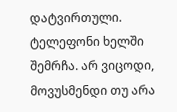დატვირთული. ტელეფონი ხელში შემრჩა. არ ვიცოდი, მოვუსმენდი თუ არა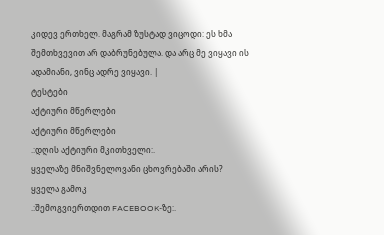კიდევ ერთხელ. მაგრამ ზუსტად ვიცოდი: ეს ხმა შემთხვევით არ დაბრუნებულა. და არც მე ვიყავი ის ადამიანი, ვინც ადრე ვიყავი. |
ტესტები
აქტიური მწერლები
აქტიური მწერლები
.:დღის აქტიური მკითხველი:.
ყველაზე მნიშვნელოვანი ცხოვრებაში არის?
ყველა გამოკ
.:შემოგვიერთდით FACEBOOK-ზე:.